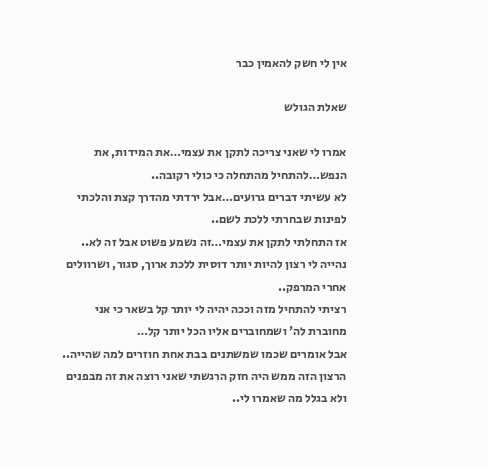אין לי חשק להאמין כבר

שאלת הגולש

אמרו לי שאני צריכה לתקן את עצמי…את המידות, את הנפש…להתחיל מהתחלה כי כולי רקובה..
לא עשיתי דברים גרועים…אבל ירדתי מהדרך קצת והלכתי לפינות שבחרתי ללכת לשם..
אז התחלתי לתקן את עצמי…זה נשמע פשוט אבל זה לא..
נהייה לי רצון להיות יותר דוסית ללכת ארוך, סגור, ושרוולים אחרי המרפק..
רציתי להתחיל מזה וככה יהיה לי יותר קל בשאר כי אני מחוברת לה' ושמחוברים אליו הכל יותר קל…
אבל אומרים שכמו שמשתנים בבת אחת חוזרים למה שהייה.. הרצון הזה ממש היה חזק הרגשתי שאני רוצה את זה מבפנים ולא בגלל מה שאמרו לי..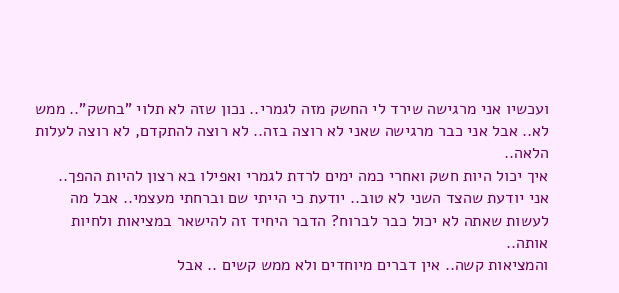ועכשיו אני מרגישה שירד לי החשק מזה לגמרי.. נכון שזה לא תלוי "בחשק".. ממש לא.. אבל אני כבר מרגישה שאני לא רוצה בזה.. לא רוצה להתקדם, לא רוצה לעלות הלאה..
איך יכול היות חשק ואחרי כמה ימים לרדת לגמרי ואפילו בא רצון להיות ההפך..
אני יודעת שהצד השני לא טוב.. יודעת כי הייתי שם וברחתי מעצמי.. אבל מה לעשות שאתה לא יכול כבר לברוח? הדבר היחיד זה להישאר במציאות ולחיות אותה..
והמציאות קשה.. אין דברים מיוחדים ולא ממש קשים .. אבל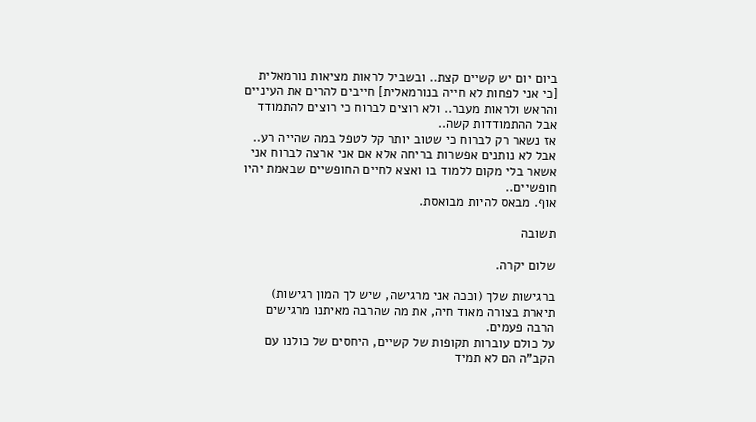ביום יום יש קשיים קצת.. ובשביל לראות מציאות נורמאלית [כי אני לפחות לא חייה בנורמאלית] חייבים להרים את העיניים והראש ולראות מעבר.. ולא רוצים לברוח כי רוצים להתמודד אבל ההתמודדות קשה..
אז נשאר רק לברוח כי שטוב יותר קל לטפל במה שהייה רע..
אבל לא נותנים אפשרות בריחה אלא אם אני ארצה לברוח אני אשאר בלי מקום ללמוד בו ואצא לחיים החופשיים שבאמת יהיו חופשיים..
אוף. מבאס להיות מבואסת.

תשובה

שלום יקרה.

ברגישות שלך (וככה אני מרגישה, שיש לך המון רגישות) תיארת בצורה מאוד חיה, את מה שהרבה מאיתנו מרגישים הרבה פעמים.
על כולם עוברות תקופות של קשיים, היחסים של כולנו עם הקב"ה הם לא תמיד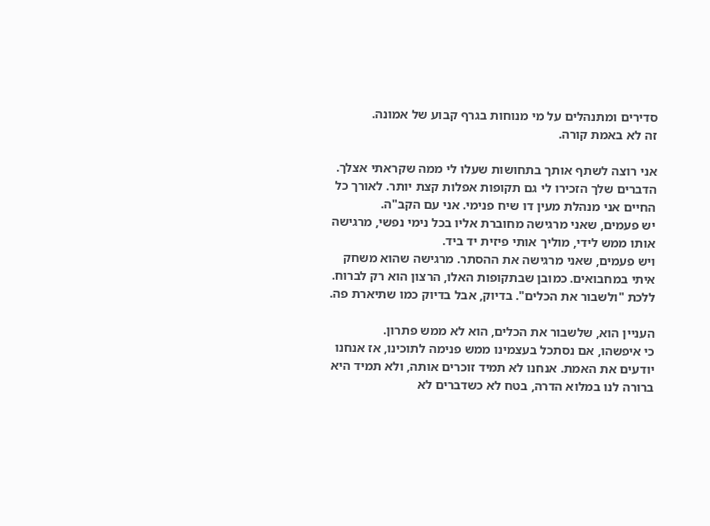סדירים ומתנהלים על מי מנוחות בגרף קבוע של אמונה.
זה לא באמת קורה.

אני רוצה לשתף אותך בתחושות שעלו לי ממה שקראתי אצלך.
הדברים שלך הזכירו לי גם תקופות אפלות קצת יותר. לאורך כל החיים אני מנהלת מעין דו שיח פנימי. אני עם הקב"ה.
יש פעמים, שאני מרגישה מחוברת אליו בכל נימי נפשי, מרגישה אותו ממש לידי, מוליך אותי פיזית יד ביד.
ויש פעמים, שאני מרגישה את ההסתר. מרגישה שהוא משחק איתי במחבואים. כמובן שבתקופות האלו, הרצון הוא רק לברוח. ללכת "ולשבור את הכלים". בדיוק, אבל בדיוק כמו שתיארת פה.

העניין הוא, שלשבור את הכלים, הוא לא ממש פתרון.
כי איפשהו, אם נסתכל בעצמינו ממש פנימה לתוכינו, אז אנחנו יודעים את האמת. אנחנו לא תמיד זוכרים אותה, ולא תמיד היא ברורה לנו במלוא הדרה, בטח לא כשדברים לא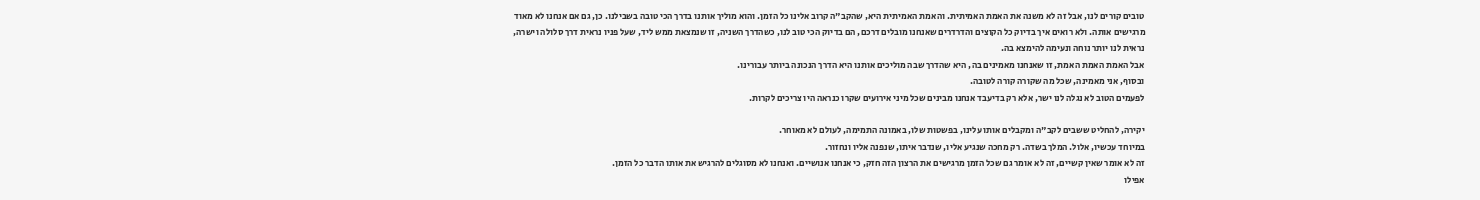טובים קורים לנו, אבל זה לא משנה את האמת האמיתית. והאמת האמיתית היא, שהקב"ה קרוב אלינו כל הזמן. והוא מוליך אותנו בדרך הכי טובה בשבילנו. כן, גם אם אנחנו לא מאוד מרגישים אותה. ולא רואים איך בדיוק כל הקוצים והדרדרים שאנחנו מובלים דרכם, הם בדיוק הכי טוב לנו, כשהדרך השניה, זו שנמצאת ממש ליד, שעל פניו נראית דרך סלולה וישרה, נראית לנו יותר נוחה ונעימה להימצא בה.
אבל האמת האמת האמת, זו שאנחנו מאמינים בה, היא שהדרך שבה מוליכים אותנו היא הדרך הנכונה ביותר עבורינו.
ובסוף, אני מאמינה, שכל מה שקורה קורה לטובה.
לפעמים הטוב לא נגלה לנו ישר, אלא רק בדיעבד אנחנו מבינים שכל מיני אירועים שקרו כנראה היו צריכים לקרות.

יקירה, להחליט ששבים לקב"ה ומקבלים אותו עלינו, בפשטות שלו, באמונה התמימה, לעולם לא מאוחר.
במיוחד עכשיו, אלול. המלך בשדה. רק מחכה שנגיע אליו, שנדבר איתו, שנפנה אליו ונחזור.
זה לא אומר שאין קשיים, זה לא אומר גם שכל הזמן מרגישים את הרצון הזה חזק, כי אנחנו אנושיים. ואנחנו לא מסוגלים להרגיש את אותו הדבר כל הזמן.
אפילו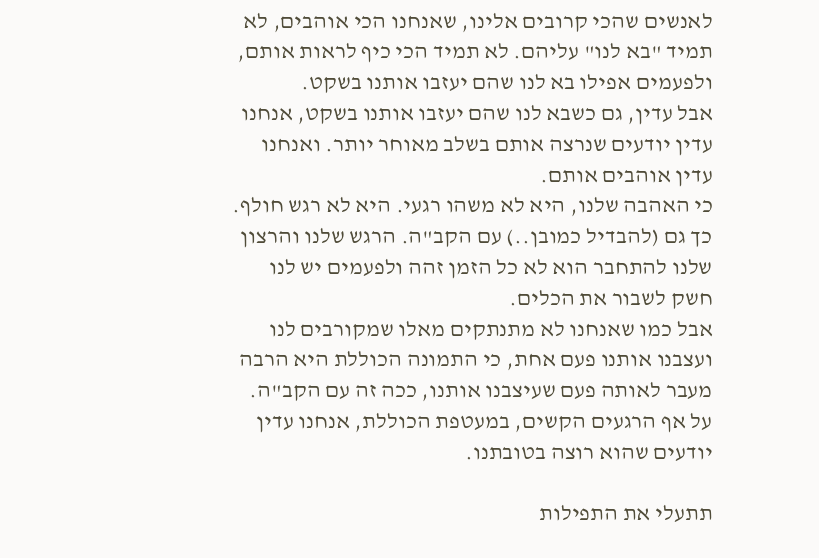לאנשים שהכי קרובים אלינו, שאנחנו הכי אוהבים, לא תמיד "בא לנו" עליהם. לא תמיד הכי כיף לראות אותם, ולפעמים אפילו בא לנו שהם יעזבו אותנו בשקט.
אבל עדין, גם כשבא לנו שהם יעזבו אותנו בשקט, אנחנו עדין יודעים שנרצה אותם בשלב מאוחר יותר. ואנחנו עדין אוהבים אותם.
כי האהבה שלנו, היא לא משהו רגעי. היא לא רגש חולף.
כך גם (להבדיל כמובן..) עם הקב"ה. הרגש שלנו והרצון שלנו להתחבר הוא לא כל הזמן זהה ולפעמים יש לנו חשק לשבור את הכלים.
אבל כמו שאנחנו לא מתנתקים מאלו שמקורבים לנו ועצבנו אותנו פעם אחת, כי התמונה הכוללת היא הרבה מעבר לאותה פעם שעיצבנו אותנו, ככה זה עם הקב"ה.
על אף הרגעים הקשים, במעטפת הכוללת, אנחנו עדין יודעים שהוא רוצה בטובתנו.

תתעלי את התפילות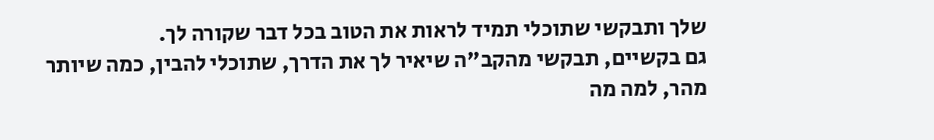שלך ותבקשי שתוכלי תמיד לראות את הטוב בכל דבר שקורה לך.
גם בקשיים, תבקשי מהקב"ה שיאיר לך את הדרך, שתוכלי להבין, כמה שיותר מהר, למה מה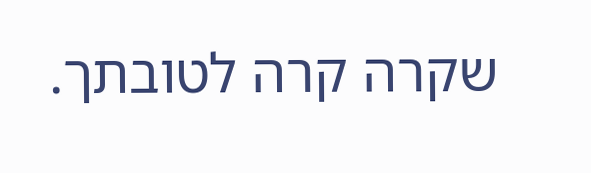שקרה קרה לטובתך.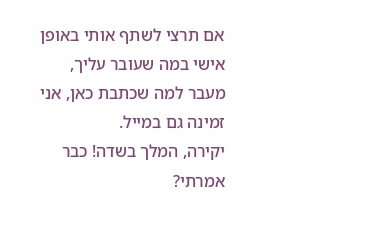אם תרצי לשתף אותי באופן אישי במה שעובר עליך, מעבר למה שכתבת כאן, אני זמינה גם במייל.
יקירה, המלך בשדה! כבר אמרתי?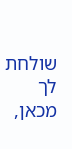שולחת לך מכאן,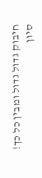חיבוק גדול גדול ומבין כל כך!
סיון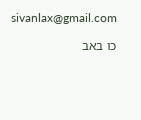sivanlax@gmail.com

כו באב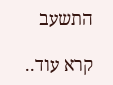התשעב

קרא עוד..